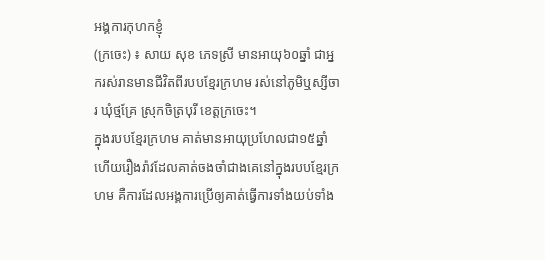អង្គការកុហកខ្ញុំ
(ក្រចេះ) ៖ សាយ សុខ ភេទស្រី មានអាយុ៦០ឆ្នាំ ជាអ្នករស់រានមានជីវិតពីរបបខ្មែរក្រហម រស់នៅភូមិឬស្សីចារ ឃុំថ្មគ្រែ ស្រុកចិត្របុរី ខេត្តក្រចេះ។
ក្នុងរបបខ្មែរក្រហម គាត់មានអាយុប្រហែលជា១៥ឆ្នាំ ហើយរឿងរ៉ាវដែលគាត់ចងចាំជាងគេនៅក្នុងរបបខ្មែរក្រហម គឺការដែលអង្គការប្រើឲ្យគាត់ធ្វើការទាំងយប់ទាំង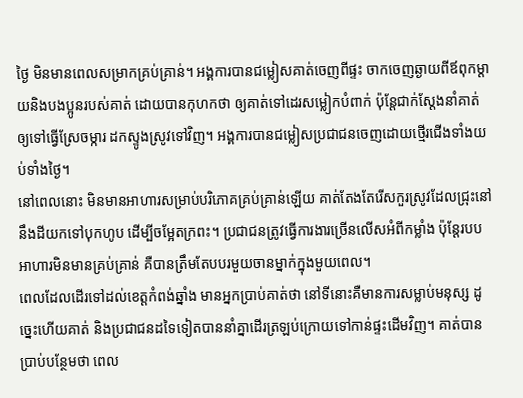ថ្ងៃ មិនមានពេលសម្រាកគ្រប់គ្រាន់។ អង្គការបានជម្លៀសគាត់ចេញពីផ្ទះ ចាកចេញឆ្ងាយពីឪពុកម្ដាយនិងបងប្អូនរបស់គាត់ ដោយបានកុហកថា ឲ្យគាត់ទៅដេរសម្លៀកបំពាក់ ប៉ុន្តែជាក់ស្ដែងនាំគាត់ឲ្យទៅធ្វើស្រែចម្ការ ដកស្ទូងស្រូវទៅវិញ។ អង្គការបានជម្លៀសប្រជាជនចេញដោយថ្មើរជើងទាំងយប់ទាំងថ្ងៃ។
នៅពេលនោះ មិនមានអាហារសម្រាប់បរិភោគគ្រប់គ្រាន់ឡើយ គាត់តែងតែរើសកួរស្រូវដែលជ្រុះនៅនឹងដីយកទៅបុកហូប ដើម្បីចម្អែតក្រពះ។ ប្រជាជនត្រូវធ្វើការងារច្រើនលើសអំពីកម្លាំង ប៉ុន្តែរបបអាហារមិនមានគ្រប់គ្រាន់ គឺបានត្រឹមតែបបរមួយចានម្នាក់ក្នុងមួយពេល។
ពេលដែលដើរទៅដល់ខេត្តកំពង់ឆ្នាំង មានអ្នកប្រាប់គាត់ថា នៅទីនោះគឺមានការសម្លាប់មនុស្ស ដូច្នេះហើយគាត់ និងប្រជាជនដទៃទៀតបាននាំគ្នាដើរត្រឡប់ក្រោយទៅកាន់ផ្ទះដើមវិញ។ គាត់បានប្រាប់បន្ថែមថា ពេល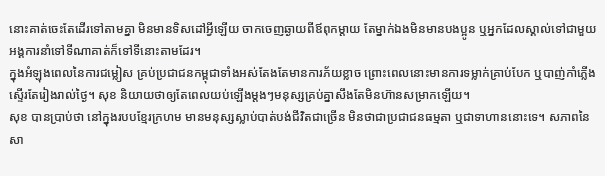នោះគាត់ចេះតែដើរទៅតាមគ្នា មិនមានទិសដៅអ្វីឡើយ ចាកចេញឆ្ងាយពីឪពុកម្ដាយ តែម្នាក់ឯងមិនមានបងប្អូន ឬអ្នកដែលស្គាល់ទៅជាមួយ អង្គការនាំទៅទីណាគាត់ក៏ទៅទីនោះតាមដែរ។
ក្នុងអំឡុងពេលនៃការជម្លៀស គ្រប់ប្រជាជនកម្ពុជាទាំងអស់តែងតែមានការភ័យខ្លាច ព្រោះពេលនោះមានការទម្លាក់គ្រាប់បែក ឬបាញ់កាំភ្លើងស្ទើរតែរៀងរាល់ថ្ងៃ។ សុខ និយាយថាឲ្យតែពេលយប់ឡើងម្ដងៗមនុស្សគ្រប់គ្នាសឹងតែមិនហ៊ានសម្រាកឡើយ។
សុខ បានប្រាប់ថា នៅក្នុងរបបខ្មែរក្រហម មានមនុស្សស្លាប់បាត់បង់ជីវិតជាច្រើន មិនថាជាប្រជាជនធម្មតា ឬជាទាហាននោះទេ។ សភាពនៃសា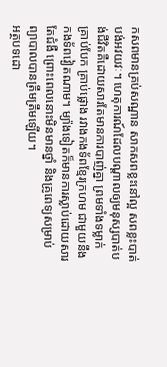កសពមានគ្រប់សណ្ឋាន សាកសពខ្លះនៅល្អ សពខ្លះបាត់បង់អវយវៈ។ ហេតុការណ៍ដែលបណ្ដាលឲ្យមនុស្សបាត់បង់ជីវិតគឺដោយសារតែមានការបាញ់គ្នា ព្រមទាំងទម្លាក់គ្រាប់បែក គ្រាប់ផ្លោង រវាងកងទ័ពខ្មែរក្រហម ជាមួយនឹងកងទ័ពវៀតណាម។ ម្យ៉ាងទៀតក៏មានការស្លាប់ដោយសារតែជំងឺ ព្រោះពេលនោះមិនមានថ្នាំ និងគ្រូពេទ្យសម្រាប់ព្យាបាលបានត្រឹមត្រឹមឡើយ។
អត្ថបទដោ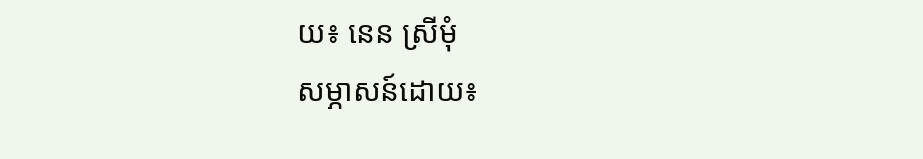យ៖ នេន ស្រីមុំ
សម្ភាសន៍ដោយ៖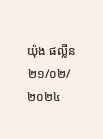យ៉ុង ផល្លីន ២១/០២/២០២៤